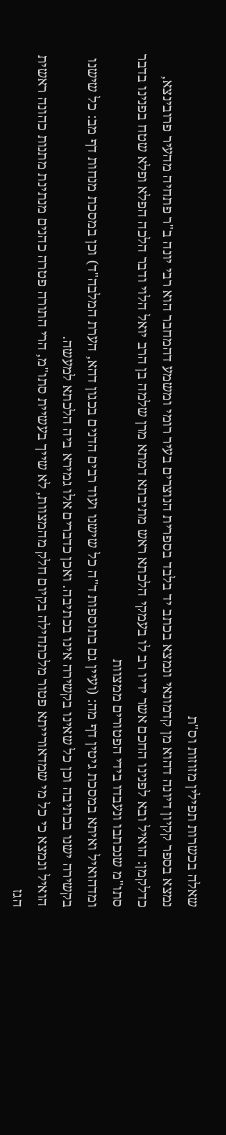שאלה בכשרות תפילין מזוזות וס"ת
נמצא בספר קקיון דיונה דהוא מן קדמונאי ונמצא בכתב יד בלבד בספרית הנוצרים בעיר רומי ומשמע דהמחבר הוא רבי יונה ב"ר פתחיה מהעיר פרובינצא, כדלקמן: הואיל ובא לפנינו החכם אשר ידיו רב לו בעמקי הלכתא ראש מתיבתא דמתא מרן שלמה בן הרב יואל הלוי ודבר הלכה הפלא ופלא שטח בפנינו בדבר סתו"מ שנכתבו ונעבדו בידי הפטורים ממצוות
ומדהואיל ואיתא במסכת גיטין דף מה: (ועיין גם בתוספות ד"ה כל שישנו ועוד רבים הדנים בכגון דהא, הערת המלבה"ד) וכן במסכת מנחות דף מב: כל שישנו בקשירה ישנו בכתיבה וכן כל שאינו בקשירה אינו בכתיבה. ואכן כדברים אלו גמירא ביה הלכתא למעשה.
הואיל ונמצא כי כל מי שמדאורייתא פטור מלכתחילה בקיום חלק מהמצוות, לא שייך בעשיית סתו"מ, הרי התורה פטרה כהנים מנתינת מתנות כהונה ראשית הגז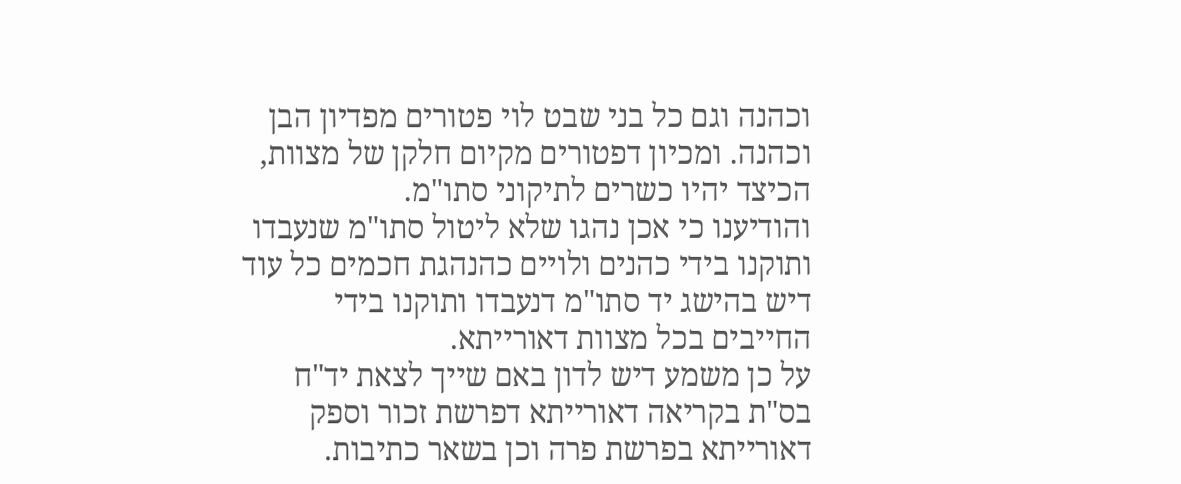וכהנה וגם כל בני שבט לוי פטורים מפדיון הבן וכהנה. ומכיון דפטורים מקיום חלקן של מצוות, הכיצד יהיו כשרים לתיקוני סתו"מ.
והודיענו כי אכן נהגו שלא ליטול סתו"מ שנעבדו ותוקנו בידי כהנים ולויים כהנהגת חכמים כל עוד דיש בהישג יד סתו"מ דנעבדו ותוקנו בידי החייבים בכל מצוות דאורייתא.
על כן משמע דיש לדון באם שייך לצאת יד"ח בס"ת בקריאה דאורייתא דפרשת זכור וספק דאורייתא בפרשת פרה וכן בשאר כתיבות.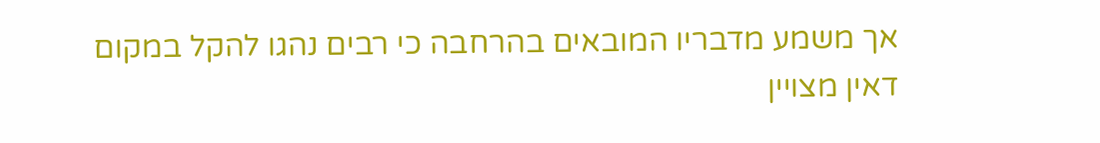אך משמע מדבריו המובאים בהרחבה כי רבים נהגו להקל במקום דאין מצויין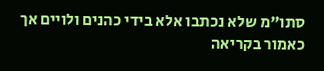סתו"מ שלא נכתבו אלא בידי כהנים ולויים אך כאמור בקריאה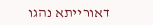דאורייתא נהגו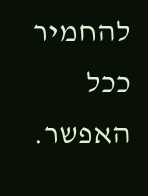להחמיר ככל האפשר.